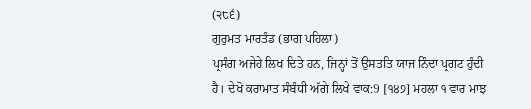(੨੮੬)
ਗੁਰੁਮਤ ਮਾਰਤੰਡ (ਭਾਗ ਪਹਿਲਾ)
ਪ੍ਰਸੰਗ ਅਜੇਹੇ ਲਿਖ ਦਿਤੇ ਹਨ, ਜਿਨ੍ਹਾਂ ਤੋਂ ਉਸਤਤਿ ਯਾਜ ਨਿੰਦਾ ਪ੍ਰਗਟ ਹੁੰਦੀ ਹੈ। ਦੇਖੋ ਕਰਾਮਾਤ ਸੰਬੰਧੀ ਅੱਗੇ ਲਿਖੇ ਵਾਕ:9 [੧੪੭] ਮਹਲਾ ੧ ਵਾਰ ਮਾਝ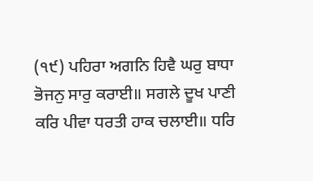(੧੯) ਪਹਿਰਾ ਅਗਨਿ ਹਿਵੈ ਘਰੁ ਬਾਧਾ ਭੋਜਨੁ ਸਾਰੁ ਕਰਾਈ॥ ਸਗਲੇ ਦੂਖ ਪਾਣੀ ਕਰਿ ਪੀਵਾ ਧਰਤੀ ਹਾਕ ਚਲਾਈ॥ ਧਰਿ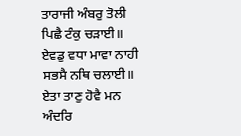ਤਾਰਾਜੀ ਅੰਬਰੁ ਤੋਲੀ ਪਿਛੈ ਟੰਕੁ ਚੜਾਈ॥ ਏਵਡੁ ਵਧਾ ਮਾਵਾ ਨਾਹੀ ਸਭਸੈ ਨਥਿ ਚਲਾਈ॥ ਏਤਾ ਤਾਣੁ ਹੋਵੈ ਮਨ ਅੰਦਰਿ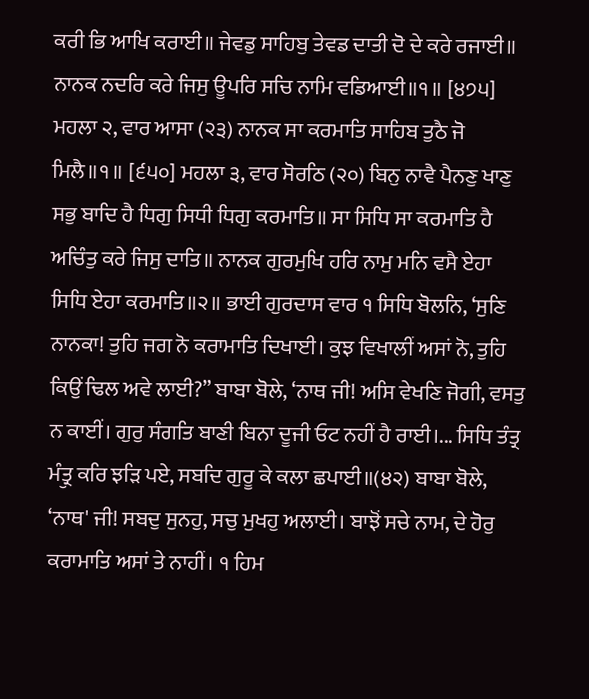ਕਰੀ ਭਿ ਆਖਿ ਕਰਾਈ॥ ਜੇਵਡੁ ਸਾਹਿਬੁ ਤੇਵਡ ਦਾਤੀ ਦੋ ਦੇ ਕਰੇ ਰਜਾਈ॥ ਨਾਨਕ ਨਦਰਿ ਕਰੇ ਜਿਸੁ ਊਪਰਿ ਸਚਿ ਨਾਮਿ ਵਡਿਆਈ॥੧॥ [੪੭੫] ਮਹਲਾ ੨, ਵਾਰ ਆਸਾ (੨੩) ਨਾਨਕ ਸਾ ਕਰਮਾਤਿ ਸਾਹਿਬ ਤੁਠੈ ਜੋ ਮਿਲੈ॥੧॥ [੬੫੦] ਮਹਲਾ ੩, ਵਾਰ ਸੋਰਠਿ (੨੦) ਬਿਨੁ ਨਾਵੈ ਪੈਨਣੁ ਖਾਣੁ ਸਭੁ ਬਾਦਿ ਹੈ ਧਿਗੁ ਸਿਧੀ ਧਿਗੁ ਕਰਮਾਤਿ॥ ਸਾ ਸਿਧਿ ਸਾ ਕਰਮਾਤਿ ਹੈ ਅਚਿੰਤੁ ਕਰੇ ਜਿਸੁ ਦਾਤਿ॥ ਨਾਨਕ ਗੁਰਮੁਖਿ ਹਰਿ ਨਾਮੁ ਮਨਿ ਵਸੈ ਏਹਾ ਸਿਧਿ ਏਹਾ ਕਰਮਾਤਿ॥੨॥ ਭਾਈ ਗੁਰਦਾਸ ਵਾਰ ੧ ਸਿਧਿ ਬੋਲਨਿ, ‘ਸੁਣਿ ਨਾਨਕਾ! ਤੁਹਿ ਜਗ ਨੋ ਕਰਾਮਾਤਿ ਦਿਖਾਈ। ਕੁਝ ਵਿਖਾਲੀਂ ਅਸਾਂ ਨੋ, ਤੁਹਿ ਕਿਉਂ ਢਿਲ ਅਵੇ ਲਾਈ?” ਬਾਬਾ ਬੋਲੇ, ‘ਨਾਥ ਜੀ! ਅਸਿ ਵੇਖਣਿ ਜੋਗੀ, ਵਸਤੁ ਨ ਕਾਈਂ। ਗੁਰੁ ਸੰਗਤਿ ਬਾਣੀ ਬਿਨਾ ਦੂਜੀ ਓਟ ਨਹੀਂ ਹੈ ਰਾਈ।... ਸਿਧਿ ਤੰਤ੍ਰ ਮੰਤ੍ਰੁ ਕਰਿ ਝੜਿ ਪਏ, ਸਬਦਿ ਗੁਰੂ ਕੇ ਕਲਾ ਛਪਾਈ॥(੪੨) ਬਾਬਾ ਬੋਲੇ, ‘ਨਾਥ' ਜੀ! ਸਬਦੁ ਸੁਨਹੁ, ਸਚੁ ਮੁਖਹੁ ਅਲਾਈ। ਬਾਝੋਂ ਸਚੇ ਨਾਮ, ਦੇ ਹੋਰੁ ਕਰਾਮਾਤਿ ਅਸਾਂ ਤੇ ਨਾਹੀਂ। ੧ ਹਿਮ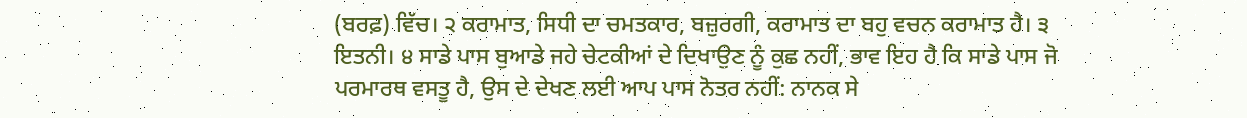(ਬਰਫ਼) ਵਿੱਚ। ੨ ਕਰਾਮਾਤ, ਸਿਧੀ ਦਾ ਚਮਤਕਾਰ, ਬਜ਼ੁਰਗੀ, ਕਰਾਮਾਤ ਦਾ ਬਹੁ ਵਚਨ ਕਰਾਮਾਤ ਹੈ। ੩ ਇਤਨੀ। ੪ ਸਾਡੇ ਪਾਸ ਬੁਆਡੇ ਜਹੇ ਚੇਟਕੀਆਂ ਦੇ ਦਿਖਾਉਣ ਨੂੰ ਕੁਛ ਨਹੀਂ, ਭਾਵ ਇਹ ਹੈ ਕਿ ਸਾਡੇ ਪਾਸ ਜੋ ਪਰਮਾਰਥ ਵਸਤੂ ਹੈ, ਉਸ ਦੇ ਦੇਖਣ ਲਈ ਆਪ ਪਾਸ ਨੋਤਰ ਨਹੀਂ: ਨਾਨਕ ਸੇ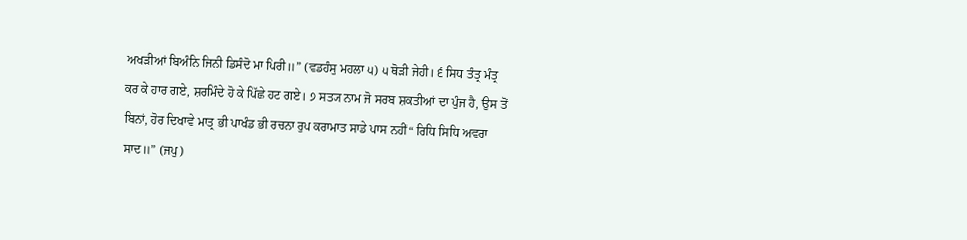ਅਖੜੀਆਂ ਬਿਅੰਨਿ ਜਿਨੀ ਡਿਸੰਦੋ ਮਾ ਪਿਰੀ॥” (ਵਡਹੰਸੁ ਮਹਲਾ ੫) ੫ ਥੋੜੀ ਜੇਹੀ। ੬ ਸਿਧ ਤੰਤ੍ਰ ਮੰਤ੍ਰ ਕਰ ਕੇ ਹਾਰ ਗਏ, ਸ਼ਰਮਿੰਦੇ ਹੋ ਕੇ ਪਿੱਛੇ ਹਟ ਗਏ। ੭ ਸਤ੍ਯ ਨਾਮ ਜੋ ਸਰਬ ਸ਼ਕਤੀਆਂ ਦਾ ਪੁੰਜ ਹੈ, ਉਸ ਤੋਂ ਬਿਨਾਂ, ਹੋਰ ਦਿਖਾਵੇ ਮਾਤ੍ਰ ਭੀ ਪਾਖੰਡ ਭੀ ਰਚਨਾ ਰੁਪ ਕਰਾਮਾਤ ਸਾਡੇ ਪਾਸ ਨਹੀਂ“ ਰਿਧਿ ਸਿਧਿ ਅਵਰਾ ਸਾਦ॥” (ਜਪੁ)